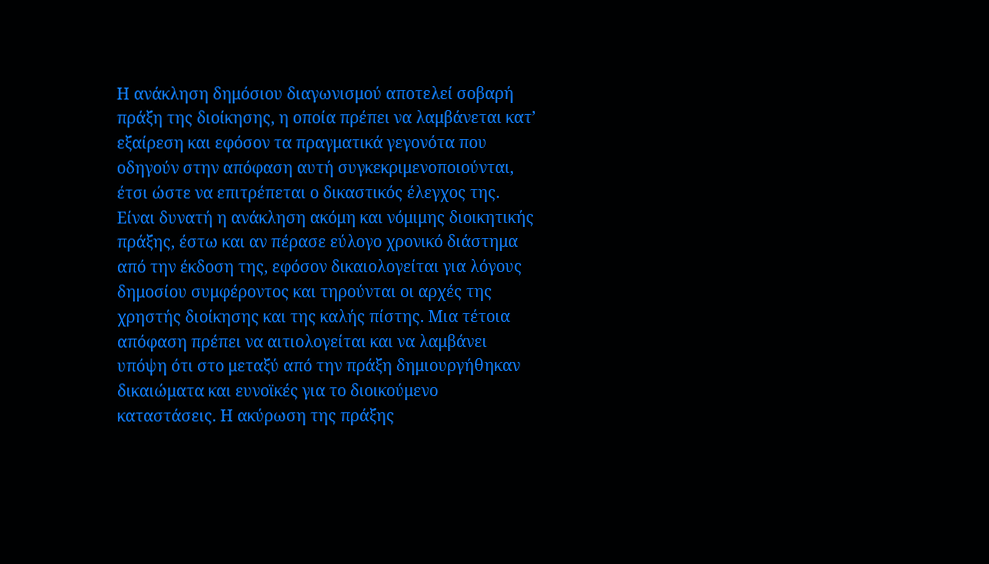Η ανάκληση δημόσιου διαγωνισμού αποτελεί σοβαρή πράξη της διοίκησης, η οποία πρέπει να λαμβάνεται κατ’ εξαίρεση και εφόσον τα πραγματικά γεγονότα που οδηγούν στην απόφαση αυτή συγκεκριμενοποιούνται, έτσι ώστε να επιτρέπεται ο δικαστικός έλεγχος της. Είναι δυνατή η ανάκληση ακόμη και νόμιμης διοικητικής πράξης, έστω και αν πέρασε εύλογο χρονικό διάστημα από την έκδοση της, εφόσον δικαιολογείται για λόγους δημοσίου συμφέροντος και τηρούνται οι αρχές της χρηστής διοίκησης και της καλής πίστης. Μια τέτοια απόφαση πρέπει να αιτιολογείται και να λαμβάνει υπόψη ότι στο μεταξύ από την πράξη δημιουργήθηκαν δικαιώματα και ευνοϊκές για το διοικούμενο καταστάσεις. Η ακύρωση της πράξης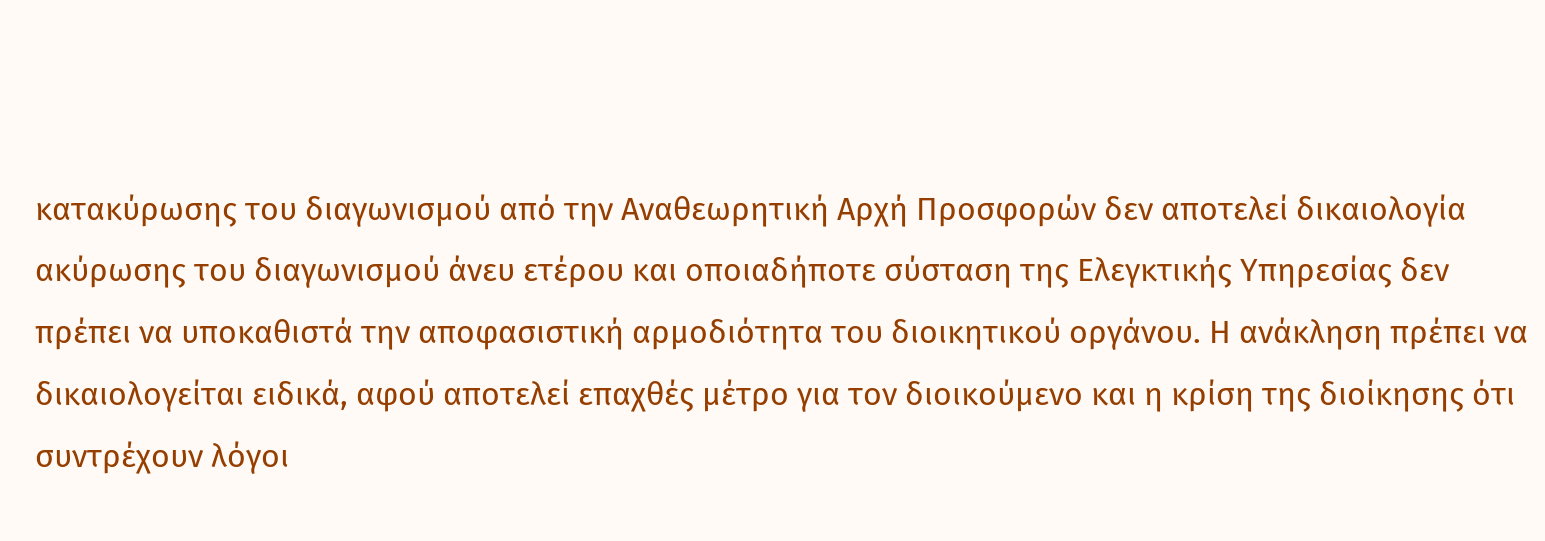κατακύρωσης του διαγωνισμού από την Αναθεωρητική Αρχή Προσφορών δεν αποτελεί δικαιολογία ακύρωσης του διαγωνισμού άνευ ετέρου και οποιαδήποτε σύσταση της Ελεγκτικής Υπηρεσίας δεν πρέπει να υποκαθιστά την αποφασιστική αρμοδιότητα του διοικητικού οργάνου. Η ανάκληση πρέπει να δικαιολογείται ειδικά, αφού αποτελεί επαχθές μέτρο για τον διοικούμενο και η κρίση της διοίκησης ότι συντρέχουν λόγοι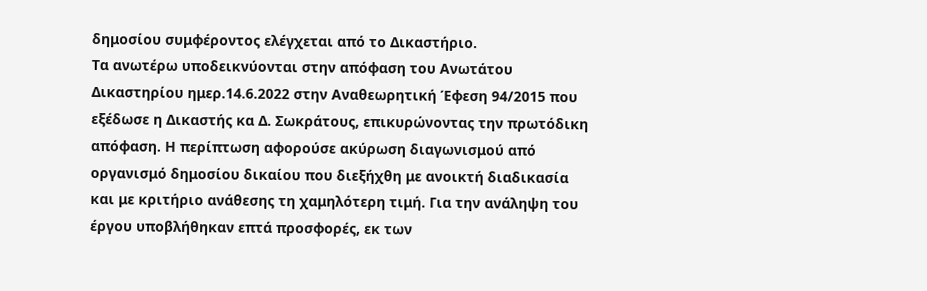δημοσίου συμφέροντος ελέγχεται από το Δικαστήριο.
Τα ανωτέρω υποδεικνύονται στην απόφαση του Ανωτάτου Δικαστηρίου ημερ.14.6.2022 στην Αναθεωρητική Έφεση 94/2015 που εξέδωσε η Δικαστής κα Δ. Σωκράτους, επικυρώνοντας την πρωτόδικη απόφαση. Η περίπτωση αφορούσε ακύρωση διαγωνισμού από οργανισμό δημοσίου δικαίου που διεξήχθη με ανοικτή διαδικασία και με κριτήριο ανάθεσης τη χαμηλότερη τιμή. Για την ανάληψη του έργου υποβλήθηκαν επτά προσφορές, εκ των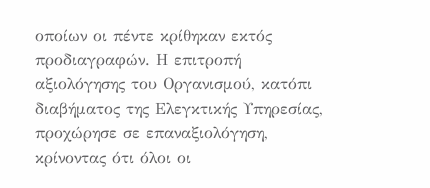οποίων οι πέντε κρίθηκαν εκτός προδιαγραφών. Η επιτροπή αξιολόγησης του Οργανισμού, κατόπι διαβήματος της Ελεγκτικής Υπηρεσίας, προχώρησε σε επαναξιολόγηση, κρίνοντας ότι όλοι οι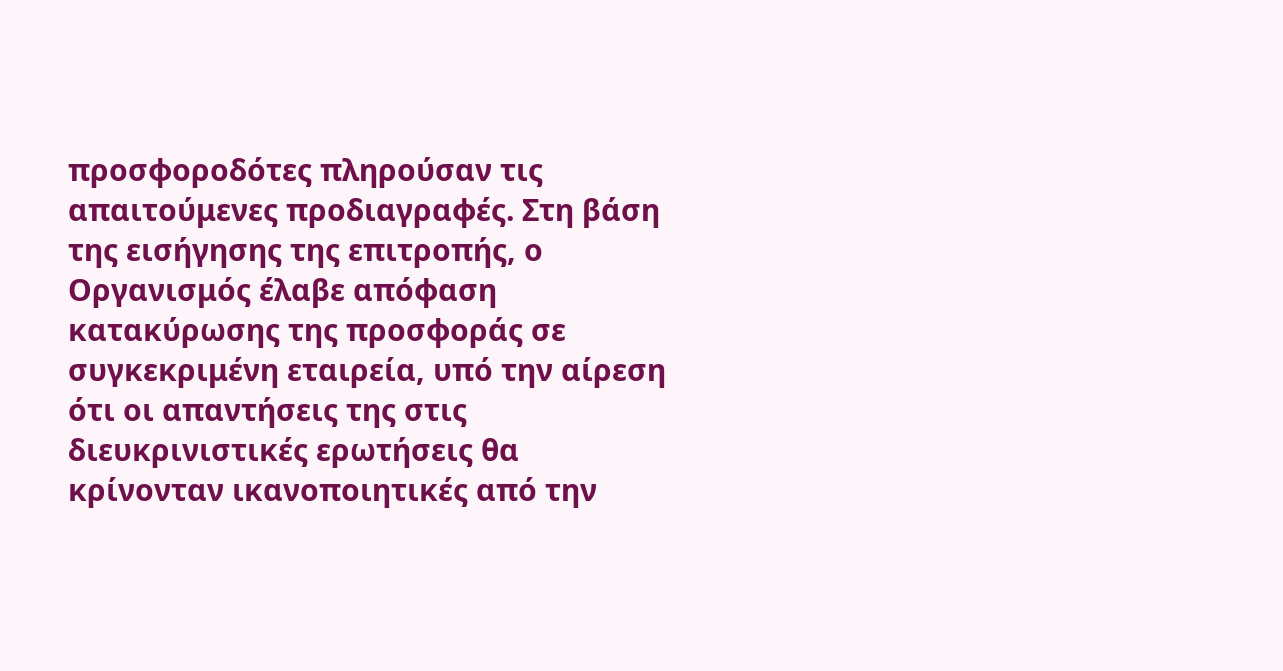προσφοροδότες πληρούσαν τις απαιτούμενες προδιαγραφές. Στη βάση της εισήγησης της επιτροπής, ο Οργανισμός έλαβε απόφαση κατακύρωσης της προσφοράς σε συγκεκριμένη εταιρεία, υπό την αίρεση ότι οι απαντήσεις της στις διευκρινιστικές ερωτήσεις θα κρίνονταν ικανοποιητικές από την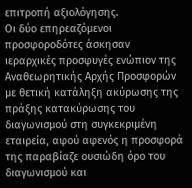επιτροπή αξιολόγησης.
Οι δύο επηρεαζόμενοι προσφοροδότες άσκησαν ιεραρχικές προσφυγές ενώπιον της Αναθεωρητικής Αρχής Προσφορών με θετική κατάληξη ακύρωσης της πράξης κατακύρωσης του διαγωνισμού στη συγκεκριμένη εταιρεία, αφού αφενός η προσφορά της παραβίαζε ουσιώδη όρο του διαγωνισμού και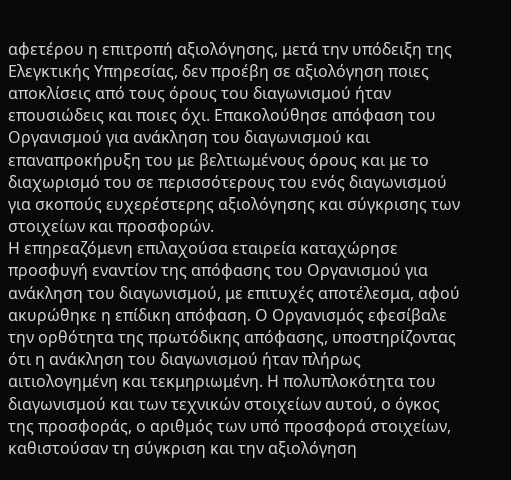αφετέρου η επιτροπή αξιολόγησης, μετά την υπόδειξη της Ελεγκτικής Υπηρεσίας, δεν προέβη σε αξιολόγηση ποιες αποκλίσεις από τους όρους του διαγωνισμού ήταν επουσιώδεις και ποιες όχι. Επακολούθησε απόφαση του Οργανισμού για ανάκληση του διαγωνισμού και επαναπροκήρυξη του με βελτιωμένους όρους και με το διαχωρισμό του σε περισσότερους του ενός διαγωνισμού για σκοπούς ευχερέστερης αξιολόγησης και σύγκρισης των στοιχείων και προσφορών.
Η επηρεαζόμενη επιλαχούσα εταιρεία καταχώρησε προσφυγή εναντίον της απόφασης του Οργανισμού για ανάκληση του διαγωνισμού, με επιτυχές αποτέλεσμα, αφού ακυρώθηκε η επίδικη απόφαση. Ο Οργανισμός εφεσίβαλε την ορθότητα της πρωτόδικης απόφασης, υποστηρίζοντας ότι η ανάκληση του διαγωνισμού ήταν πλήρως αιτιολογημένη και τεκμηριωμένη. Η πολυπλοκότητα του διαγωνισμού και των τεχνικών στοιχείων αυτού, ο όγκος της προσφοράς, ο αριθμός των υπό προσφορά στοιχείων, καθιστούσαν τη σύγκριση και την αξιολόγηση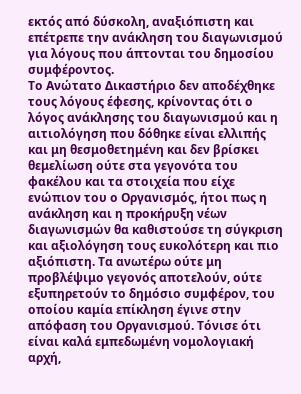εκτός από δύσκολη, αναξιόπιστη και επέτρεπε την ανάκληση του διαγωνισμού για λόγους που άπτονται του δημοσίου συμφέροντος.
Το Ανώτατο Δικαστήριο δεν αποδέχθηκε τους λόγους έφεσης, κρίνοντας ότι ο λόγος ανάκλησης του διαγωνισμού και η αιτιολόγηση που δόθηκε είναι ελλιπής και μη θεσμοθετημένη και δεν βρίσκει θεμελίωση ούτε στα γεγονότα του φακέλου και τα στοιχεία που είχε ενώπιον του ο Οργανισμός, ήτοι πως η ανάκληση και η προκήρυξη νέων διαγωνισμών θα καθιστούσε τη σύγκριση και αξιολόγηση τους ευκολότερη και πιο αξιόπιστη. Τα ανωτέρω ούτε μη προβλέψιμο γεγονός αποτελούν, ούτε εξυπηρετούν το δημόσιο συμφέρον, του οποίου καμία επίκληση έγινε στην απόφαση του Οργανισμού. Τόνισε ότι είναι καλά εμπεδωμένη νομολογιακή αρχή,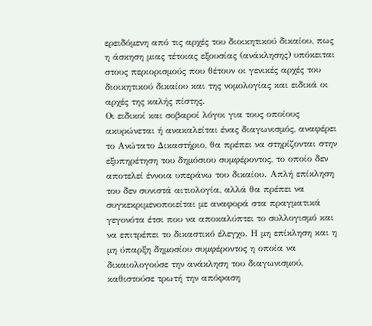ερειδόμενη από τις αρχές του διοικητικού δικαίου, πως η άσκηση μιας τέτοιας εξουσίας (ανάκλησης) υπόκειται στους περιορισμούς που θέτουν οι γενικές αρχές του διοικητικού δικαίου και της νομολογίας και ειδικά οι αρχές της καλής πίστης.
Οι ειδικοί και σοβαροί λόγοι για τους οποίους ακυρώνεται ή ανακαλείται ένας διαγωνισμός, αναφέρει το Ανώτατο Δικαστήριο, θα πρέπει να στηρίζονται στην εξυπηρέτηση του δημόσιου συμφέροντος, το οποίο δεν αποτελεί έννοια υπεράνω του δικαίου. Απλή επίκληση του δεν συνιστά αιτιολογία, αλλά θα πρέπει να συγκεκριμενοποιείται με αναφορά στα πραγματικά γεγονότα έτσι που να αποκαλύπτει το συλλογισμό και να επιτρέπει το δικαστικό έλεγχο. Η μη επίκληση και η μη ύπαρξη δημοσίου συμφέροντος η οποία να δικαιολογούσε την ανάκληση του διαγωνισμού, καθιστούσε τρωτή την απόφαση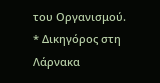του Οργανισμού.
* Δικηγόρος στη Λάρνακα